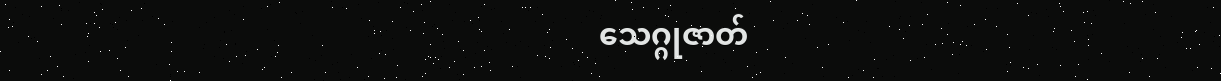သေဂ္ဂုဇာတ်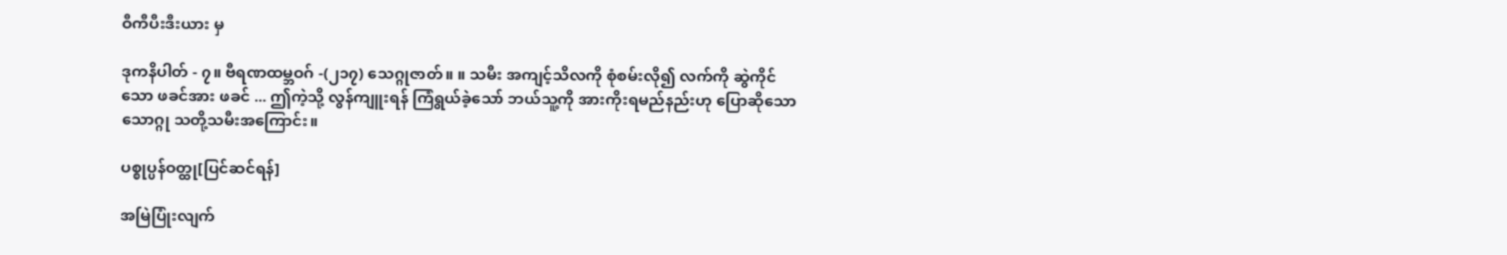ဝီကီပီးဒီးယား မှ

ဒုကနိပါတ် - ၇။ ဗီရဏထမ္ဘဝဂ် -(၂၁၇) သေဂ္ဂုဇာတ်။ ။ သမီး အကျင့်သိလကို စုံစမ်းလို၍ လက်ကို ဆွဲကိုင်သော ဖခင်အား ဖခင် ... ဤကဲ့သို့ လွန်ကျူးရန် ကြံရွယ်ခဲ့သော် ဘယ်သူ့ကို အားကိုးရမည်နည်းဟု ပြောဆိုသော သောဂ္ဂု သတို့သမီးအကြောင်း။

ပစ္စုပ္ပန်ဝတ္ထု[ပြင်ဆင်ရန်]

အမြဲပြုံးလျက်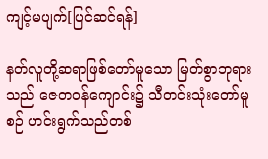ကျင့်မပျက်[ပြင်ဆင်ရန်]

နတ်လူတို့ဆရာဖြစ်တော်မူသော မြတ်စွာဘုရားသည် ဇေတဝန်ကျောင်း၌ သီတင်းသုံးတော်မူစဉ် ဟင်းရွက်သည်တစ်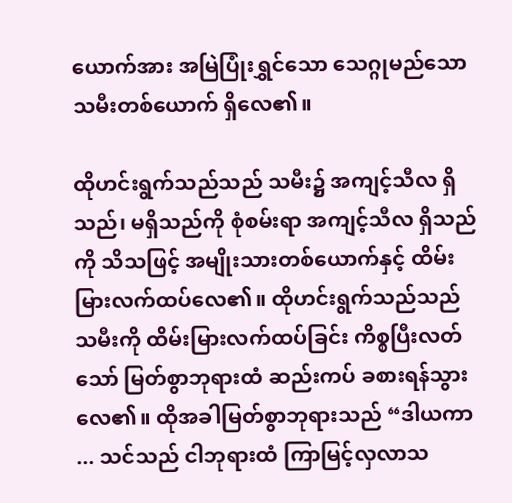ယောက်အား အမြဲပြုံးရွှင်သော သေဂ္ဂုမည်သော သမီးတစ်ယောက် ရှိလေ၏။

ထိုဟင်းရွက်သည်သည် သမီး၌ အကျင့်သီလ ရှိသည်၊ မရှိသည်ကို စုံစမ်းရာ အကျင့်သီလ ရှိသည်ကို သိသဖြင့် အမျိုးသားတစ်ယောက်နှင့် ထိမ်းမြားလက်ထပ်လေ၏။ ထိုဟင်းရွက်သည်သည် သမီးကို ထိမ်းမြားလက်ထပ်ခြင်း ကိစ္စပြီးလတ်သော် မြတ်စွာဘုရားထံ ဆည်းကပ် ခစားရန်သွားလေ၏။ ထိုအခါမြတ်စွာဘုရားသည် “ဒါယကာ ... သင်သည် ငါဘုရားထံ ကြာမြင့်လှလာသ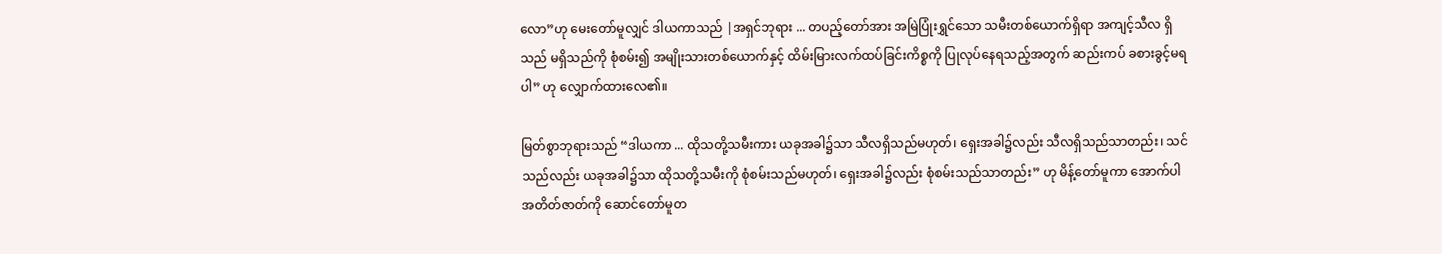လော”ဟု မေးတော်မူလျှင် ဒါယကာသည် |အရှင်ဘုရား ... တပည့်တော်အား အမြဲပြုံးရွှင်သော သမီးတစ်ယောက်ရှိရာ အကျင့်သီလ ရှိသည် မရှိသည်ကို စုံစမ်း၍ အမျိုးသားတစ်ယောက်နှင့် ထိမ်းမြားလက်ထပ်ခြင်းကိစ္စကို ပြုလုပ်နေရသည့်အတွက် ဆည်းကပ် ခစားခွင့်မရပါ” ဟု လျှောက်ထားလေ၏။

မြတ်စွာဘုရားသည် “ဒါယကာ ... ထိုသတို့သမီးကား ယခုအခါ၌သာ သီလရှိသည်မဟုတ်၊ ရှေးအခါ၌လည်း သီလရှိသည်သာတည်း၊ သင်သည်လည်း ယခုအခါ၌သာ ထိုသတို့သမီးကို စုံစမ်းသည်မဟုတ်၊ ရှေးအခါ၌လည်း စုံစမ်းသည်သာတည်း” ဟု မိန့်တော်မူကာ အောက်ပါ အတိတ်ဇာတ်ကို ဆောင်တော်မူတ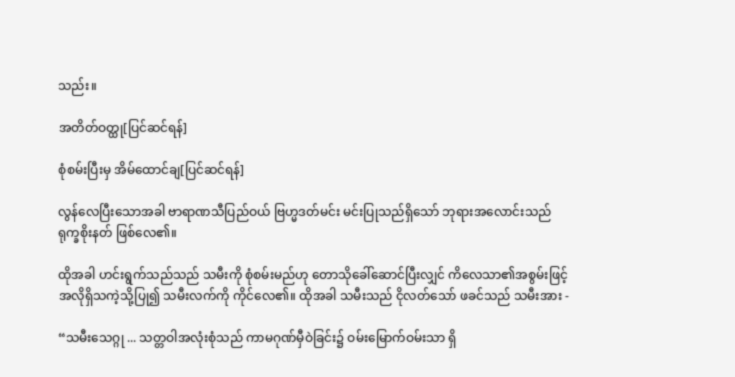သည်း။

အတိတ်ဝတ္ထု[ပြင်ဆင်ရန်]

စုံစမ်းပြီးမှ အိမ်ထောင်ချ[ပြင်ဆင်ရန်]

လွန်လေပြီးသောအခါ ဗာရာဏသီပြည်ဝယ် ဗြဟ္မဒတ်မင်း မင်းပြုသည်ရှိသော် ဘုရားအလောင်းသည် ရုက္ခစိုးနတ် ဖြစ်လေ၏။

ထိုအခါ ဟင်းရွက်သည်သည် သမီးကို စုံစမ်းမည်ဟု တောသိုခေါ်ဆောင်ပြီးလျှင် ကိလေသာ၏အစွမ်းဖြင့် အလိုရှိသကဲ့သို့ပြု၍ သမီးလက်ကို ကိုင်လေ၏။ ထိုအခါ သမီးသည် ငိုလတ်သော် ဖခင်သည် သမီးအား -

“သမီးသေဂ္ဂု ... သတ္တဝါအလုံးစုံသည် ကာမဂုဏ်မှီဝဲခြင်း၌ ဝမ်းမြောက်ဝမ်းသာ ရှိ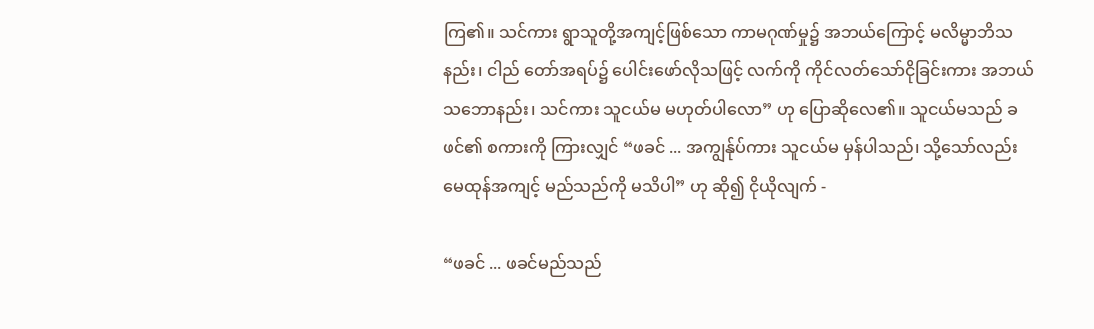ကြ၏။ သင်ကား ရွာသူတို့အကျင့်ဖြစ်သော ကာမဂုဏ်မှု၌ အဘယ်ကြောင့် မလိမ္မာဘိသနည်း၊ ငါည် တော်အရပ်၌ ပေါင်းဖော်လိုသဖြင့် လက်ကို ကိုင်လတ်သော်ငိုခြင်းကား အဘယ်သဘောနည်း၊ သင်ကား သူငယ်မ မဟုတ်ပါလော” ဟု ပြောဆိုလေ၏။ သူငယ်မသည် ခဖင်၏ စကားကို ကြားလျှင် “ဖခင် ... အကျွန်ုပ်ကား သူငယ်မ မှန်ပါသည်၊ သို့သော်လည်း မေထုန်အကျင့် မည်သည်ကို မသိပါ” ဟု ဆို၍ ငိုယိုလျက် -

“ဖခင် ... ဖခင်မည်သည်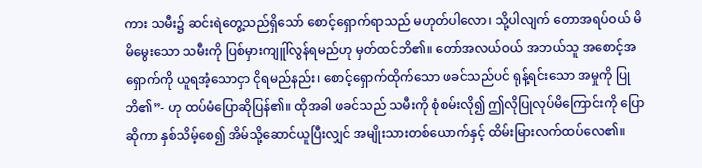ကား သမီး၌ ဆင်းရဲတွေ့သည်ရှိသော် စောင့်ရှောက်ရာသည် မဟုတ်ပါလော၊ သို့ပါလျက် တောအရပ်ဝယ် မိမိမွေးသော သမီးကို ပြစ်မှားကျူါ်လွန်ရမည်ဟု မှတ်ထင်ဘိ၏။ တော်အလယ်ဝယ် အဘယ်သူ အစောင့်အရှောက်ကို ယူရအံ့သောငှာ ငိုရမည်နည်း၊ စောင့်ရှောက်ထိုက်သော ဖခင်သည်ပင် ရုန့်ရင်းသော အမှုကို ပြုဘိ၏”- ဟု ထပ်မံပြောဆိုပြန်၏။ ထိုအခါ ဖခင်သည် သမီးကို စုံစမ်းလို၍ ဤလိုပြုလုပ်မိကြောင်းကို ပြောဆိုကာ နှစ်သိမ့်စေ၍ အိမ်သို့ဆောင်ယူပြီးလျှင် အမျိုးသားတစ်ယောက်နှင့် ထိမ်းမြားလက်ထပ်လေ၏။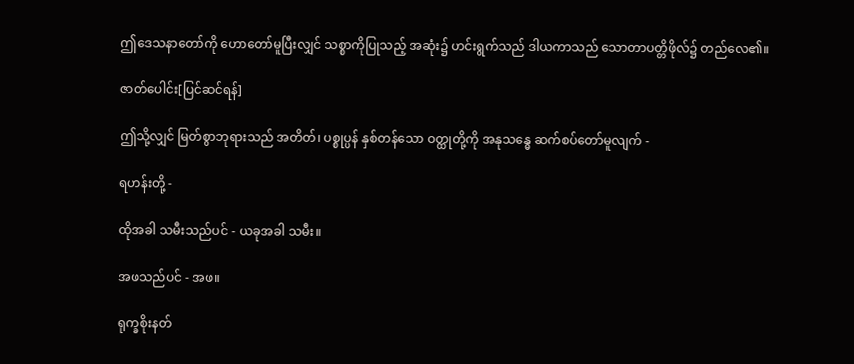ဤဒေသနာတော်ကို ဟောတော်မူပြီးလျှင် သစ္စာကိုပြုသည့် အဆုံး၌ ဟင်းရွက်သည် ဒါယကာသည် သောတာပတ္တိဖိုလ်၌ တည်လေ၏။

ဇာတ်ပေါင်း[ပြင်ဆင်ရန်]

ဤသို့လျှင် မြတ်စွာဘုရားသည် အတိတ်၊ ပစ္စုပ္ပန် နှစ်တန်သော ဝတ္ထုတို့ကို အနုသန္ဓေ ဆက်စပ်တော်မူလျက် -

ရဟန်းတို့ -

ထိုအခါ သမီးသည်ပင် - ယခုအခါ သမီး။

အဖသည်ပင် - အဖ။

ရုက္ခစိုးနတ်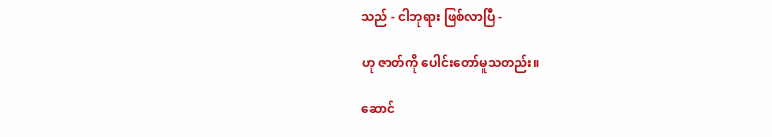သည် - ငါဘုရား ဖြစ်လာပြီ -

ဟု ဇာတ်ကို ပေါင်းတော်မူသတည်း။

ဆောင်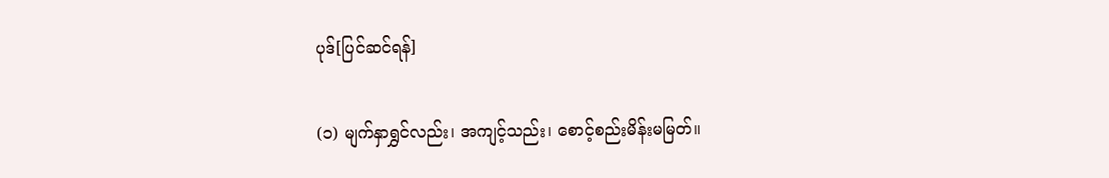ပုဒ်[ပြင်ဆင်ရန်]

(၁) မျက်နှာရွှင်လည်း၊ အကျင့်သည်း၊ စောင့်စည်းမိန်းမမြတ်။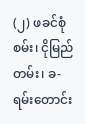(၂) ဖခင်စုံစမ်း၊ ငိုမြည်တမ်း၊ ခ-ရမ်းတောင်း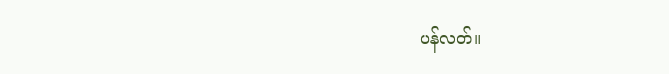ပန်လတ်။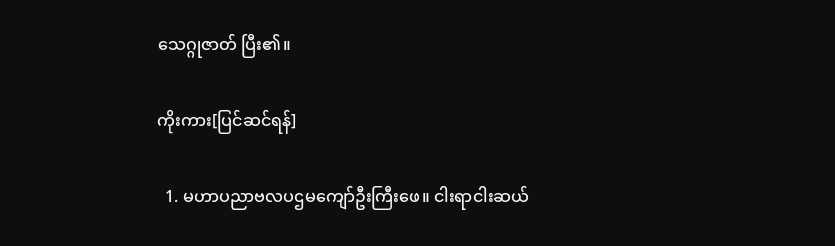သေဂ္ဂုဇာတ် ပြီး၏။

ကိုးကား[ပြင်ဆင်ရန်]

  1. မဟာပညာဗလပဌမကျော်ဦးကြီးဖေ။ ငါးရာငါးဆယ်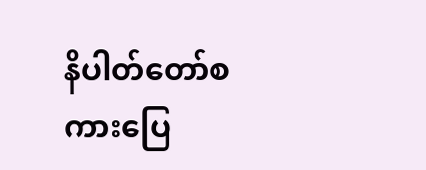နိပါတ်တော်စကားပြေ